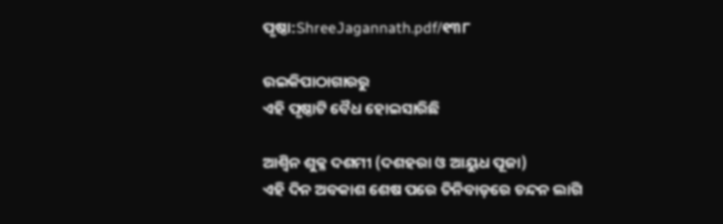ପୃଷ୍ଠା:ShreeJagannath.pdf/୧୩୮

ଉଇକିପାଠାଗାର‌ରୁ
ଏହି ପୃଷ୍ଠାଟି ବୈଧ ହୋଇସାରିଛି

ଆଶ୍ୱିନ ଶୁକ୍ଳ ଦଶମୀ (ଦଶହରା ଓ ଆୟୁଧ ପୂଜା)
ଏହି ଦିନ ଅବକାଶ ଶେଷ ପରେ ତିନିବାଡ଼ରେ ଚନ୍ଦନ ଲାଗି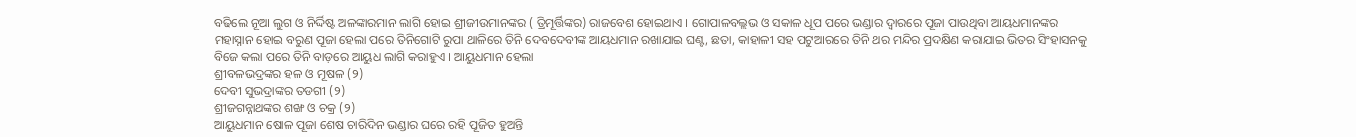ବଢିଲେ ନୂଆ ଲୁଗ ଓ ନିର୍ଦ୍ଦିଷ୍ଟ ଅଳଙ୍କାରମାନ ଲାଗି ହୋଇ ଶ୍ରୀଜୀଉମାନଙ୍କର ( ତ୍ରିମୂର୍ତ୍ତିଙ୍କର) ରାଜବେଶ ହୋଇଥାଏ । ଗୋପାଳବଲ୍ଲଭ ଓ ସକାଳ ଧୂପ ପରେ ଭଣ୍ଡାର ଦ୍ବାରରେ ପୂଜା ପାଉଥିବା ଆୟଧମାନଙ୍କର ମହାସ୍ନାନ ହୋଇ ବରୁଣ ପୂଜା ହେଲା ପରେ ତିନିଗୋଟି ରୁପା ଥାଳିରେ ତିନି ଦେବଦେବୀଙ୍କ ଆୟଧମାନ ରଖାଯାଇ ଘଣ୍ଟ, ଛତା, କାହାଳୀ ସହ ପଟୁଆରରେ ତିନି ଥର ମନ୍ଦିର ପ୍ରଦକ୍ଷିଣ କରାଯାଇ ଭିତର ସିଂହାସନକୁ ବିଜେ କଲା ପରେ ତିନି ବାଡ଼ରେ ଆୟୁଧ ଲାଗି କରାହୁଏ । ଆୟୁଧମାନ ହେଲା
ଶ୍ରୀବଳଭଦ୍ରଙ୍କର ହଳ ଓ ମୂଷଳ (୨)
ଦେବୀ ସୁଭଦ୍ରାଙ୍କର ତଡଗୀ (୨)
ଶ୍ରୀଜଗନ୍ନାଥଙ୍କର ଶଙ୍ଖ ଓ ଚକ୍ର (୨)
ଆୟୁଧମାନ ଷୋଳ ପୂଜା ଶେଷ ଚାରିଦିନ ଭଣ୍ଡାର ଘରେ ରହି ପୂଜିତ ହୁଅନ୍ତି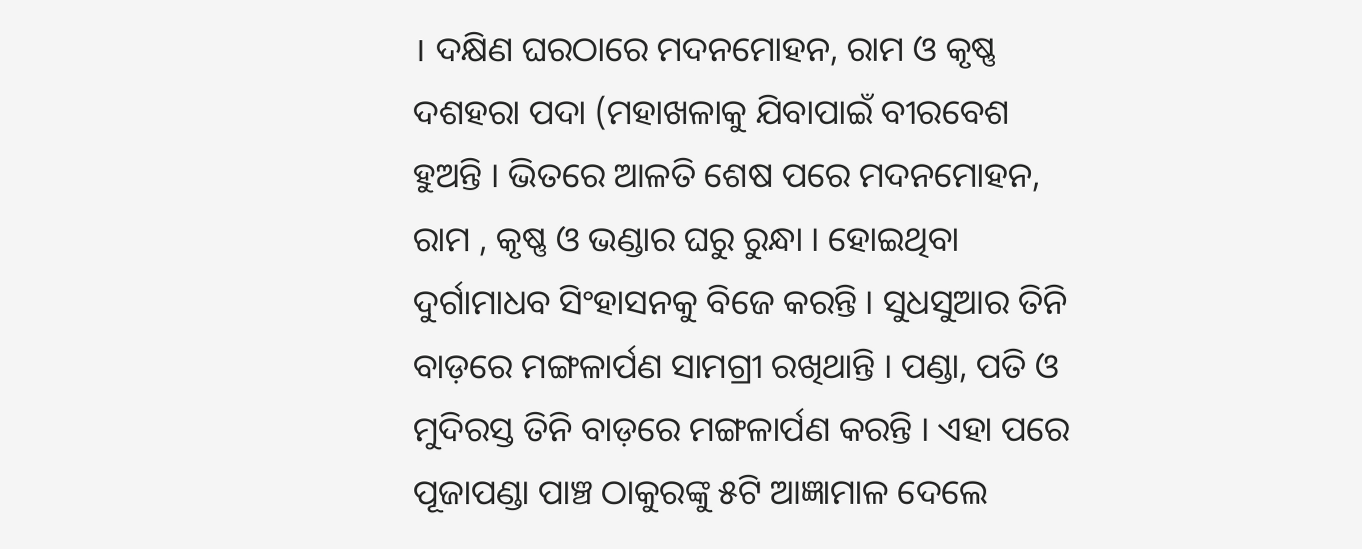। ଦକ୍ଷିଣ ଘରଠାରେ ମଦନମୋହନ, ରାମ ଓ କୃଷ୍ଣ ଦଶହରା ପଦା (ମହାଖଳାକୁ ଯିବାପାଇଁ ବୀରବେଶ ହୁଅନ୍ତି । ଭିତରେ ଆଳତି ଶେଷ ପରେ ମଦନମୋହନ, ରାମ , କୃଷ୍ଣ ଓ ଭଣ୍ଡାର ଘରୁ ରୁନ୍ଧା । ହୋଇଥିବା ଦୁର୍ଗାମାଧବ ସିଂହାସନକୁ ବିଜେ କରନ୍ତି । ସୁଧସୁଆର ତିନି ବାଡ଼ରେ ମଙ୍ଗଳାର୍ପଣ ସାମଗ୍ରୀ ରଖିଥାନ୍ତି । ପଣ୍ଡା, ପତି ଓ ମୁଦିରସ୍ତ ତିନି ବାଡ଼ରେ ମଙ୍ଗଳାର୍ପଣ କରନ୍ତି । ଏହା ପରେ ପୂଜାପଣ୍ଡା ପାଞ୍ଚ ଠାକୁରଙ୍କୁ ୫ଟି ଆଜ୍ଞାମାଳ ଦେଲେ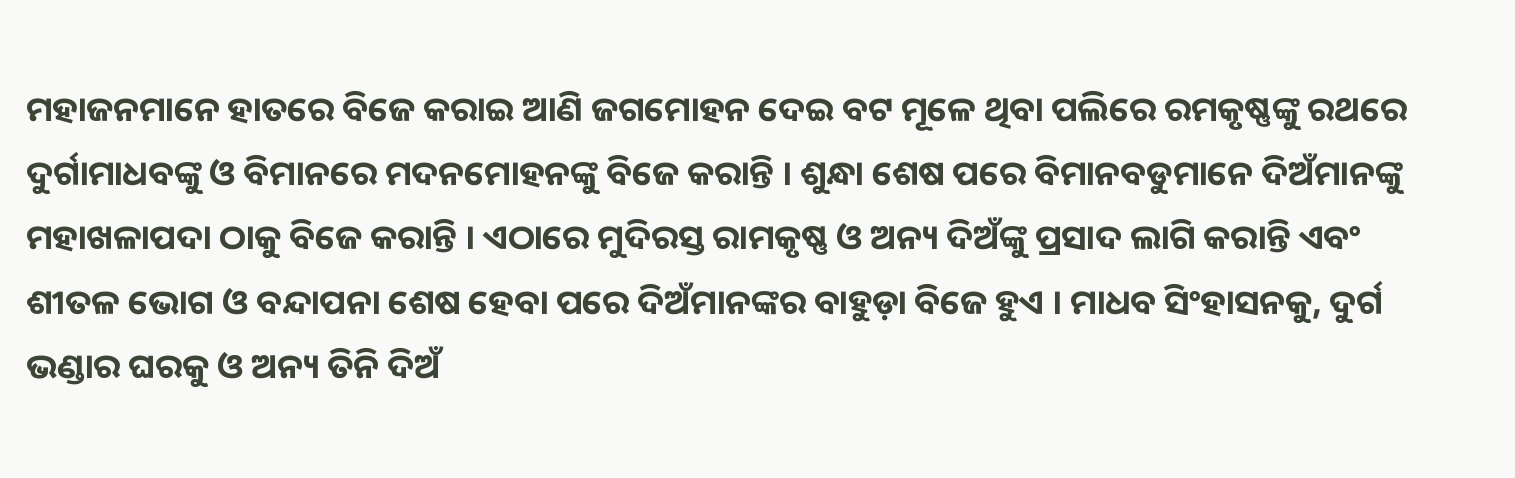ମହାଜନମାନେ ହାତରେ ବିଜେ କରାଇ ଆଣି ଜଗମୋହନ ଦେଇ ବଟ ମୂଳେ ଥିବା ପଲିରେ ରମକୃଷ୍ଣଙ୍କୁ ରଥରେ ଦୁର୍ଗାମାଧବଙ୍କୁ ଓ ବିମାନରେ ମଦନମୋହନଙ୍କୁ ବିଜେ କରାନ୍ତି । ଶୁନ୍ଧା ଶେଷ ପରେ ବିମାନବଡୁମାନେ ଦିଅଁମାନଙ୍କୁ ମହାଖଳାପଦା ଠାକୁ ବିଜେ କରାନ୍ତି । ଏଠାରେ ମୁଦିରସ୍ତ ରାମକୃଷ୍ଣ ଓ ଅନ୍ୟ ଦିଅଁଙ୍କୁ ପ୍ରସାଦ ଲାଗି କରାନ୍ତି ଏବଂ ଶୀତଳ ଭୋଗ ଓ ବନ୍ଦାପନା ଶେଷ ହେବା ପରେ ଦିଅଁମାନଙ୍କର ବାହୁଡ଼ା ବିଜେ ହୁଏ । ମାଧବ ସିଂହାସନକୁ, ଦୁର୍ଗ ଭଣ୍ଡାର ଘରକୁ ଓ ଅନ୍ୟ ତିନି ଦିଅଁ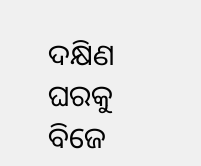ଦକ୍ଷିଣ ଘରକୁ ବିଜେ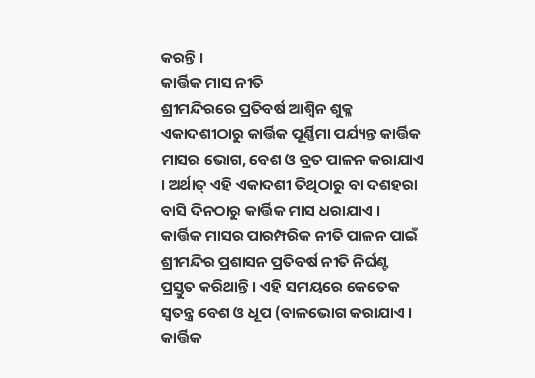କରନ୍ତି ।
କାର୍ତ୍ତିକ ମାସ ନୀତି
ଶ୍ରୀମନ୍ଦିରରେ ପ୍ରତିବର୍ଷ ଆଶ୍ୱିନ ଶୁକ୍ଳ ଏକାଦଶୀଠାରୁ କାର୍ତ୍ତିକ ପୂର୍ଣ୍ଣିମା ପର୍ଯ୍ୟନ୍ତ କାର୍ତ୍ତିକ ମାସର ଭୋଗ, ବେଶ ଓ ବ୍ରତ ପାଳନ କରାଯାଏ । ଅର୍ଥାତ୍ ଏହି ଏକାଦଶୀ ତିଥିଠାରୁ ବା ଦଶହରା ବାସି ଦିନଠାରୁ କାର୍ତ୍ତିକ ମାସ ଧରାଯାଏ । କାର୍ତ୍ତିକ ମାସର ପାରମ୍ପରିକ ନୀତି ପାଳନ ପାଇଁ ଶ୍ରୀମନ୍ଦିର ପ୍ରଶାସନ ପ୍ରତିବର୍ଷ ନୀତି ନିର୍ଘଣ୍ଟ ପ୍ରସ୍ତୁତ କରିଥାନ୍ତି । ଏହି ସମୟରେ କେତେକ ସ୍ବତନ୍ତ୍ର ବେଶ ଓ ଧୂପ (ବାଳଭୋଗ କରାଯାଏ । କାର୍ତ୍ତିକ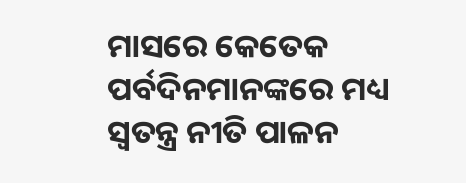ମାସରେ କେତେକ ପର୍ବଦିନମାନଙ୍କରେ ମଧ୍ୟ ସ୍ବତନ୍ତ୍ର ନୀତି ପାଳନ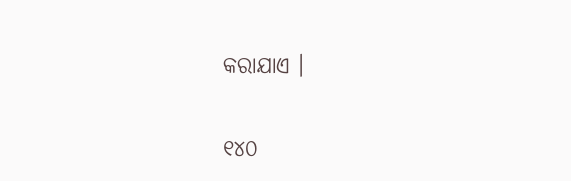କରାଯାଏ ।

୧୪୦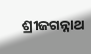ଶ୍ରୀଜଗନ୍ନାଥ